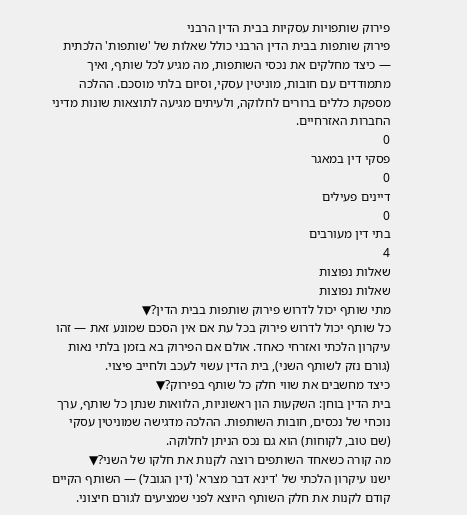פירוק שותפויות עסקיות בבית הדין הרבני
פירוק שותפות בבית הדין הרבני כולל שאלות של 'שותפות' הלכתית — כיצד מחלקים את נכסי השותפות, מה מגיע לכל שותף, ואיך מתמודדים עם חובות, מוניטין עסקי, וסיום בלתי מוסכם. ההלכה מספקת כללים ברורים לחלוקה, ולעיתים מגיעה לתוצאות שונות מדיני החברות האזרחיים.
0
פסקי דין במאגר
0
דיינים פעילים
0
בתי דין מעורבים
4
שאלות נפוצות
שאלות נפוצות
מתי שותף יכול לדרוש פירוק שותפות בבית הדין?▼
כל שותף יכול לדרוש פירוק בכל עת אם אין הסכם שמונע זאת — זהו עיקרון הלכתי ואזרחי כאחד. אולם אם הפירוק בא בזמן בלתי נאות (גורם נזק לשותף השני), בית הדין עשוי לעכב ולחייב פיצוי.
כיצד מחשבים את שווי חלק כל שותף בפירוק?▼
בית הדין בוחן: השקעות הון ראשוניות, הלוואות שנתן כל שותף, ערך נוכחי של נכסים, חובות השותפות. ההלכה מדגישה שמוניטין עסקי (שם טוב, לקוחות) הוא גם נכס הניתן לחלוקה.
מה קורה כשאחד השותפים רוצה לקנות את חלקו של השני?▼
ישנו עיקרון הלכתי של 'דינא דבר מצרא' (דין הגובל) — השותף הקיים קודם לקנות את חלק השותף היוצא לפני שמציעים לגורם חיצוני.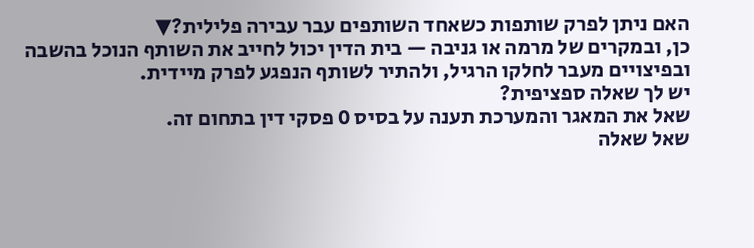האם ניתן לפרק שותפות כשאחד השותפים עבר עבירה פלילית?▼
כן, ובמקרים של מרמה או גניבה — בית הדין יכול לחייב את השותף הנוכל בהשבה ובפיצויים מעבר לחלקו הרגיל, ולהתיר לשותף הנפגע לפרק מיידית.
יש לך שאלה ספציפית?
שאל את המאגר והמערכת תענה על בסיס 0 פסקי דין בתחום זה.
שאל שאלה